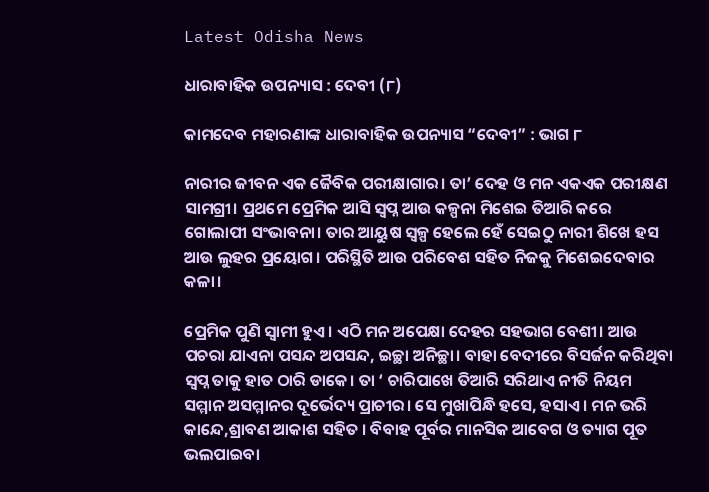Latest Odisha News

ଧାରାବାହିକ ଉପନ୍ୟାସ : ଦେବୀ (୮)

କାମଦେବ ମହାରଣାଙ୍କ ଧାରାବାହିକ ଉପନ୍ୟାସ “ଦେବୀ” : ଭାଗ ୮

ନାରୀର ଜୀବନ ଏକ ଜୈବିକ ପରୀକ୍ଷାଗାର। ତା’ ଦେହ ଓ ମନ ଏକଏକ ପରୀକ୍ଷଣ ସାମଗ୍ରୀ। ପ୍ରଥମେ ପ୍ରେମିକ ଆସି ସ୍ବପ୍ନ ଆଉ କଳ୍ପନା ମିଶେଇ ତିଆରି କରେ ଗୋଲାପୀ ସଂଭାବନା। ତାର ଆୟୁଷ ସ୍ୱଳ୍ପ ହେଲେ ହେଁ ସେଇଠୁ ନାରୀ ଶିଖେ ହସ ଆଉ ଲୁହର ପ୍ରୟୋଗ। ପରିସ୍ଥିତି ଆଉ ପରିବେଶ ସହିତ ନିଜକୁ ମିଶେଇଦେବାର କଳା।

ପ୍ରେମିକ ପୁଣି ସ୍ଵାମୀ ହୁଏ। ଏଠି ମନ ଅପେକ୍ଷା ଦେହର ସହଭାଗ ବେଶୀ। ଆଉ ପଚରା ଯାଏନା ପସନ୍ଦ ଅପସନ୍ଦ, ଇଚ୍ଛା ଅନିଚ୍ଛା। ବାହା ବେଦୀରେ ବିସର୍ଜନ କରିଥିବା ସ୍ବପ୍ନ ତାକୁ ହାତ ଠାରି ଡାକେ। ତା ‘ ଚାରିପାଖେ ତିଆରି ସରିଥାଏ ନୀତି ନିୟମ ସମ୍ମାନ ଅସମ୍ମାନର ଦୂର୍ଭେଦ୍ୟ ପ୍ରାଚୀର। ସେ ମୁଖାପିନ୍ଧି ହସେ, ହସାଏ। ମନ ଭରି କାନ୍ଦେ,ଶ୍ରାବଣ ଆକାଶ ସହିତ । ବିବାହ ପୂର୍ବର ମାନସିକ ଆବେଗ ଓ ତ୍ୟାଗ ପୂତ ଭଲପାଇବା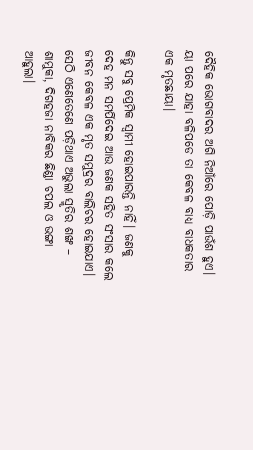ଦୈହିକ ଭୋଗବାଦର ଅଗି ନିଆଁରେ ପୋଡ଼ି ପାଉଁଶ ହୁଏ। ୟା ପରେ ଯାହା ବଳିପଡେ ତା କେବଳ ବାଧ୍ୟ ବାଧକତାର ଏକ ମୃତଛାୟା।

କିନ୍ତୁ ସବୁ ପ୍ରେମିକ ସ୍ଵାମୀ ହୋଇପାରନ୍ତି ନାହିଁ। ଜଣକୁ ଦେହ ମନ ସମର୍ପିଦେଇ ଆଉ ଜଣକ ସହିତ ସଂସାର କଲେ ଜୀବନ କେବଳ ଏକ ମୃତ ସମୁଦ୍ରର ବାଲିଚର ହୋଇଯାଏ। ସେଠି ଏଣେତେଣେ ପଡ଼ିଥାଏ ଅଭୁଲା ସ୍ମୃତିର ଶଙ୍ଖ – ଶାମୁକା, ଦିଗହଜା ନାବିକର ଛିଣ୍ଡା ଚପଲ ଓ ଭଙ୍ଗା ଆହୁଲା।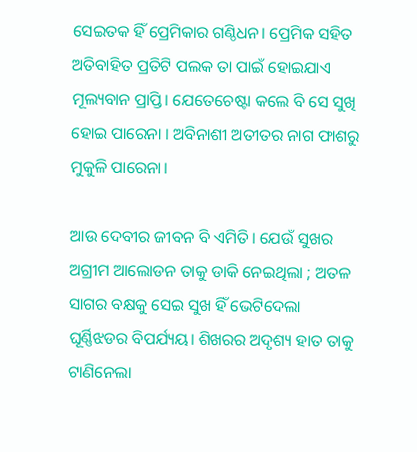ସେଇତକ ହିଁ ପ୍ରେମିକାର ଗଣ୍ଠିଧନ। ପ୍ରେମିକ ସହିତ ଅତିବାହିତ ପ୍ରତିଟି ପଲକ ତା ପାଇଁ ହୋଇଯାଏ ମୂଲ୍ୟବାନ ପ୍ରାପ୍ତି। ଯେତେଚେଷ୍ଟା କଲେ ବି ସେ ସୁଖି ହୋଇ ପାରେନା । ଅବିନାଶୀ ଅତୀତର ନାଗ ଫାଶରୁ ମୁକୁଳି ପାରେନା।

ଆଉ ଦେବୀର ଜୀବନ ବି ଏମିତି। ଯେଉଁ ସୁଖର ଅଗ୍ରୀମ ଆଲୋଡନ ତାକୁ ଡାକି ନେଇଥିଲା ; ଅତଳ ସାଗର ବକ୍ଷକୁ ସେଇ ସୁଖ ହିଁ ଭେଟିଦେଲା ଘୂର୍ଣ୍ଣିଝଡର ବିପର୍ଯ୍ୟୟ। ଶିଖରର ଅଦୃଶ୍ୟ ହାତ ତାକୁ ଟାଣିନେଲା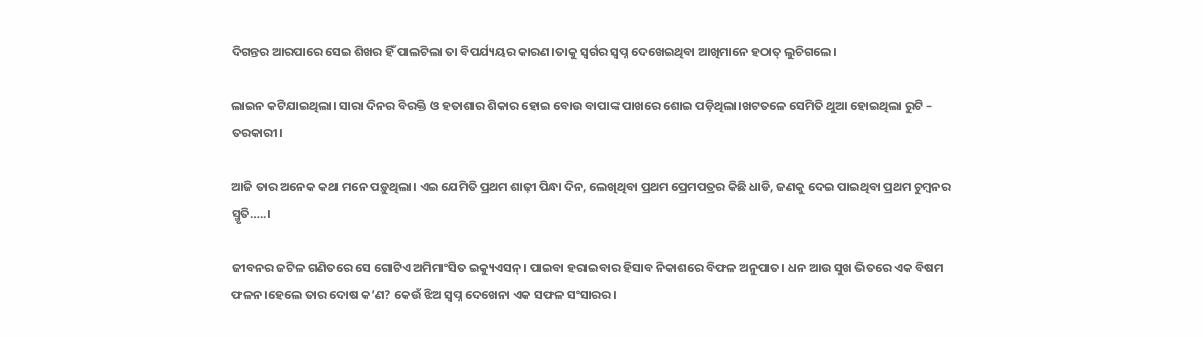ଦିଗନ୍ତର ଆରପାରେ ସେଇ ଶିଖର ହିଁ ପାଲଟିଲା ତା ବିପର୍ଯ୍ୟୟର କାରଣ।ତାକୁ ସ୍ୱର୍ଗର ସ୍ଵପ୍ନ ଦେଖେଇଥିବା ଆଖିମାନେ ହଠାତ୍ ଲୁଚିଗଲେ।

ଲାଇନ କଟିଯାଇଥିଲା। ସାରା ଦିନର ବିରକ୍ତି ଓ ହତାଶାର ଶିକାର ହୋଇ ବୋଉ ବାପାଙ୍କ ପାଖରେ ଶୋଇ ପଡ଼ିଥିଲା।ଖଟତଳେ ସେମିତି ଥୁଆ ହୋଇଥିଲା ରୁଟି – ତରକାରୀ।

ଆଜି ତାର ଅନେକ କଥା ମନେ ପଡ଼ୁଥିଲା। ଏଇ ଯେମିତି ପ୍ରଥମ ଶାଢ଼ୀ ପିନ୍ଧା ଦିନ, ଲେଖିଥିବା ପ୍ରଥମ ପ୍ରେମପତ୍ରର କିଛି ଧାଡି, ଜଣକୁ ଦେଇ ପାଇଥିବା ପ୍ରଥମ ଚୁମ୍ବନର ସ୍ମୃତି…..।

ଜୀବନର ଜଟିଳ ଗଣିତରେ ସେ ଗୋଟିଏ ଅମିମାଂସିତ ଇକ୍ୟୁଏସନ୍। ପାଇବା ହରାଇବାର ହିସାବ ନିକାଶରେ ବିଫଳ ଅନୁପାତ। ଧନ ଆଉ ସୁଖ ଭିତରେ ଏକ ବିଷମ ଫଳନ।ହେଲେ ତାର ଦୋଷ କ’ଣ? କେଉଁ ଝିଅ ସ୍ବପ୍ନ ଦେଖେନା ଏକ ସଫଳ ସଂସାରର।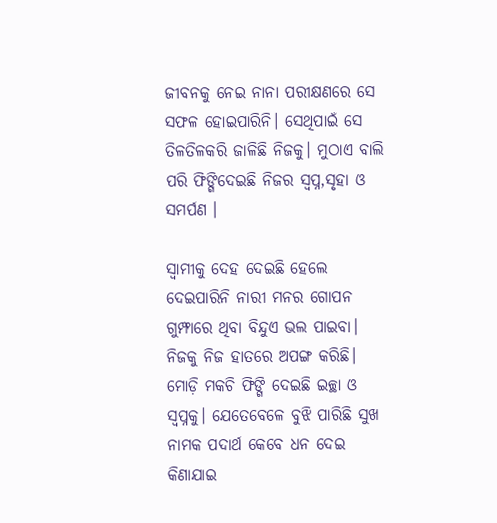ଜୀବନକୁ ନେଇ ନାନା ପରୀକ୍ଷଣରେ ସେ ସଫଳ ହୋଇପାରିନି। ସେଥିପାଇଁ ସେ ତିଳତିଳକରି ଜାଳିଛି ନିଜକୁ। ମୁଠାଏ ବାଲି ପରି ଫିଙ୍ଗିଦେଇଛି ନିଜର ସ୍ବପ୍ନ,ସୃହା ଓ ସମର୍ପଣ ।

ସ୍ୱାମୀକୁ ଦେହ ଦେଇଛି ହେଲେ ଦେଇପାରିନି ନାରୀ ମନର ଗୋପନ ଗୁମ୍ଫାରେ ଥିବା ବିନ୍ଦୁଏ ଭଲ ପାଇବା। ନିଜକୁ ନିଜ ହାତରେ ଅପଙ୍ଗ କରିଛି। ମୋଡ଼ି ମକଚି ଫିଙ୍ଗି ଦେଇଛି ଇଚ୍ଛା ଓ ସ୍ବପ୍ନକୁ। ଯେତେବେଳେ ବୁଝି ପାରିଛି ସୁଖ ନାମକ ପଦାର୍ଥ କେବେ ଧନ ଦେଇ କିଣାଯାଇ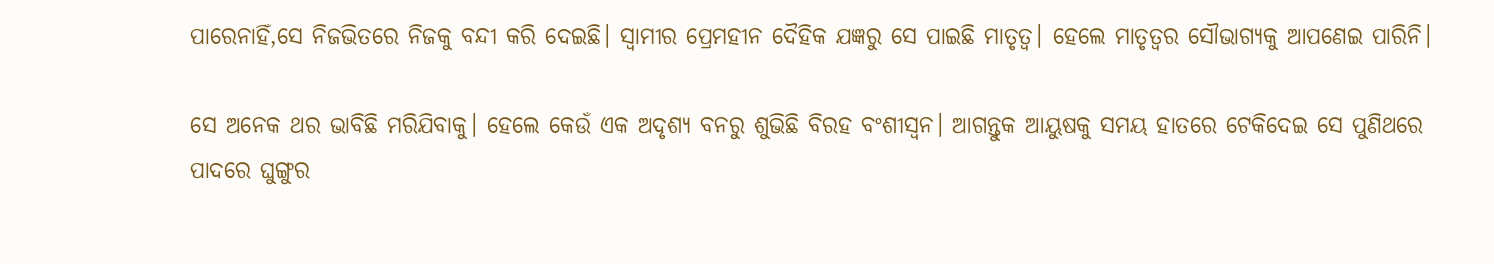ପାରେନାହିଁ,ସେ ନିଜଭିତରେ ନିଜକୁ ବନ୍ଦୀ କରି ଦେଇଛି। ସ୍ୱାମୀର ପ୍ରେମହୀନ ଦୈହିକ ଯଜ୍ଞରୁ ସେ ପାଇଛି ମାତୃତ୍ଵ। ହେଲେ ମାତୃତ୍ୱର ସୌଭାଗ୍ୟକୁ ଆପଣେଇ ପାରିନି।

ସେ ଅନେକ ଥର ଭାବିଛି ମରିଯିବାକୁ। ହେଲେ କେଉଁ ଏକ ଅଦୃଶ୍ୟ ବନରୁ ଶୁଭିଛି ବିରହ ବଂଶୀସ୍ଵନ। ଆଗନ୍ତୁକ ଆୟୁଷକୁ ସମୟ ହାତରେ ଟେକିଦେଇ ସେ ପୁଣିଥରେ ପାଦରେ ଘୁଙ୍ଗୁର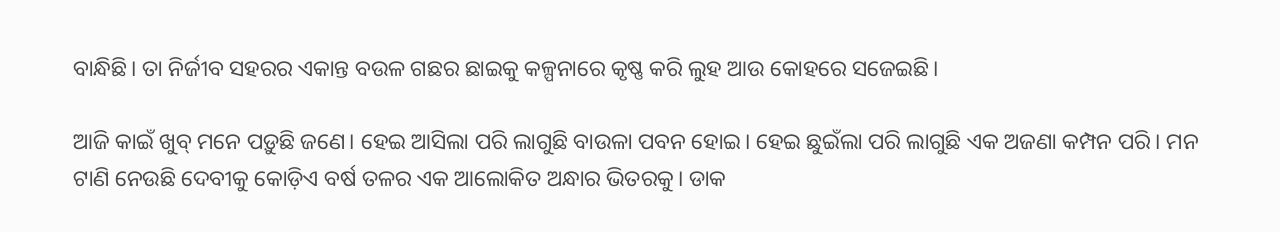ବାନ୍ଧିଛି। ତା ନିର୍ଜୀବ ସହରର ଏକାନ୍ତ ବଉଳ ଗଛର ଛାଇକୁ କଳ୍ପନାରେ କୃଷ୍ଣ କରି ଲୁହ ଆଉ କୋହରେ ସଜେଇଛି।

ଆଜି କାଇଁ ଖୁବ୍ ମନେ ପଡ଼ୁଛି ଜଣେ। ହେଇ ଆସିଲା ପରି ଲାଗୁଛି ବାଉଳା ପବନ ହୋଇ। ହେଇ ଛୁଇଁଲା ପରି ଲାଗୁଛି ଏକ ଅଜଣା କମ୍ପନ ପରି। ମନ ଟାଣି ନେଉଛି ଦେବୀକୁ କୋଡ଼ିଏ ବର୍ଷ ତଳର ଏକ ଆଲୋକିତ ଅନ୍ଧାର ଭିତରକୁ। ଡାକ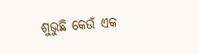ଶୁଭୁଛି କେଉଁ ଏକ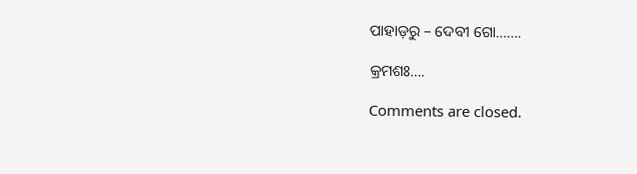ପାହାଡ଼ରୁ – ଦେବୀ ଗୋ…….

କ୍ରମଶଃ….

Comments are closed.